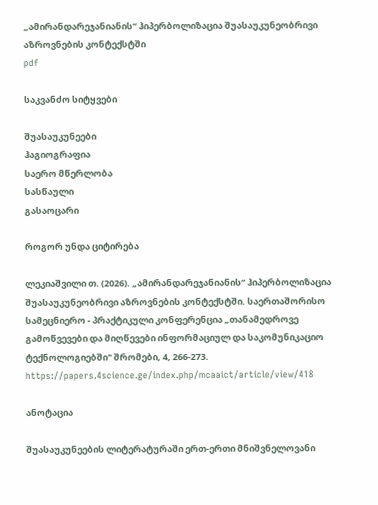„ამირანდარეჯანიანის“ ჰიპერბოლიზაცია შუასაუკუნეობრივი აზროვნების კონტექსტში
pdf

საკვანძო სიტყვები

შუასაუკუნეები
ჰაგიოგრაფია
საერო მწერლობა
სასწაული
გასაოცარი

როგორ უნდა ციტირება

ლეკიაშვილი თ. (2026). „ამირანდარეჯანიანის“ ჰიპერბოლიზაცია შუასაუკუნეობრივი აზროვნების კონტექსტში. საერთაშორისო სამეცნიერო - პრაქტიკული კონფერენცია „თანამედროვე გამოწვევები და მიღწევები ინფორმაციულ და საკომუნიკაციო ტექნოლოგიებში" შრომები, 4, 266-273. https://papers.4science.ge/index.php/mcaaict/article/view/418

ანოტაცია

შუასაუკუნეების ლიტერატურაში ერთ-ერთი მნიშვნელოვანი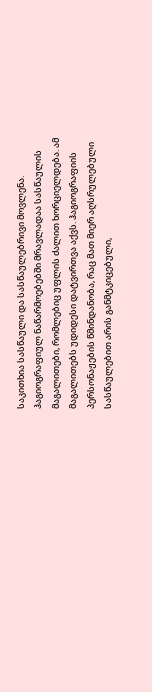საკითხია სასწაული და სასწაულებრივი მოვლენა. ჰაგიოგრაფიულ ნაწარმოებებში მრავლადაა სასწაულის მაგალითები, რომლებიც უფლის ძალით ხორციელდება. ამ მაგალითებს უდიდესი დატვირთვა აქვს. ჰაგიოგრაფიის პერსონაჟების წმინდანობა, რაც მათ მიერ აღსრულებული სასწაულებით არის განმტკიცებული,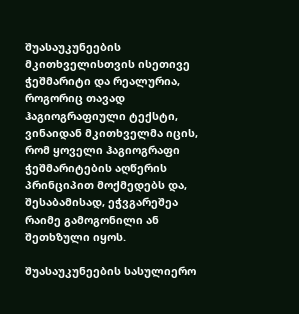შუასაუკუნეების მკითხველისთვის ისეთივე ჭეშმარიტი და რეალურია, როგორიც თავად ჰაგიოგრაფიული ტექსტი, ვინაიდან მკითხველმა იცის, რომ ყოველი ჰაგიოგრაფი ჭეშმარიტების აღწერის პრინციპით მოქმედებს და, შესაბამისად, ეჭვგარეშეა რაიმე გამოგონილი ან შეთხზული იყოს.

შუასაუკუნეების სასულიერო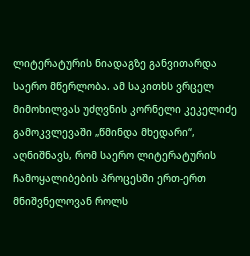ლიტერატურის ნიადაგზე განვითარდა საერო მწერლობა. ამ საკითხს ვრცელ მიმოხილვას უძღვნის კორნელი კეკელიძე გამოკვლევაში „წმინდა მხედარი“, აღნიშნავს, რომ საერო ლიტერატურის ჩამოყალიბების პროცესში ერთ-ერთ მნიშვნელოვან როლს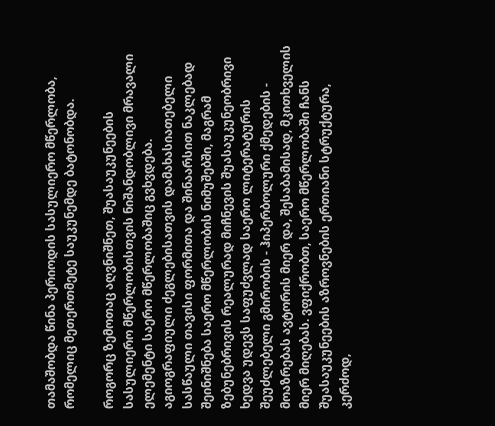თამაშობდა წინა პერიოდის სასულიერო მწერლობა, რომელიც მეთერთმეტე საუკუნემდე ბატონობდა.

როგორც ზემოთაც აღვნიშნეთ, შუასაუკუნეების სასულიერო მწერლობისთვის ნიშანდობლივი მრავალი ელემენტი საერო მწერლობაშიც გვხვდება. აგიოგრაფიული ძეგლებისათვის დამახასიათებელი სასწაული თავისი ფორმითა და შინაარსით ნაკლებად შეინიშნება საერო მწერლობის ნიმუშებში, მაგრამ ზებუნებრივის რეალურად მიჩნევის შუასაუკუნეობრივი ხედვა უდევს საფუძვლად საერო ლიტერატურის შეუძლებელი გმირობის - ჰიპერბოლური ქმედების -  მოაზრებას ავტორის მიერ და, შესაბამისად, მკითხველის მიერ მიღებას. ვფიქრობთ, საერო მწერლობაში ჩანს შუასაუკუნეების აზროვნების ერთიანი სტრუქტურა, კერძოდ,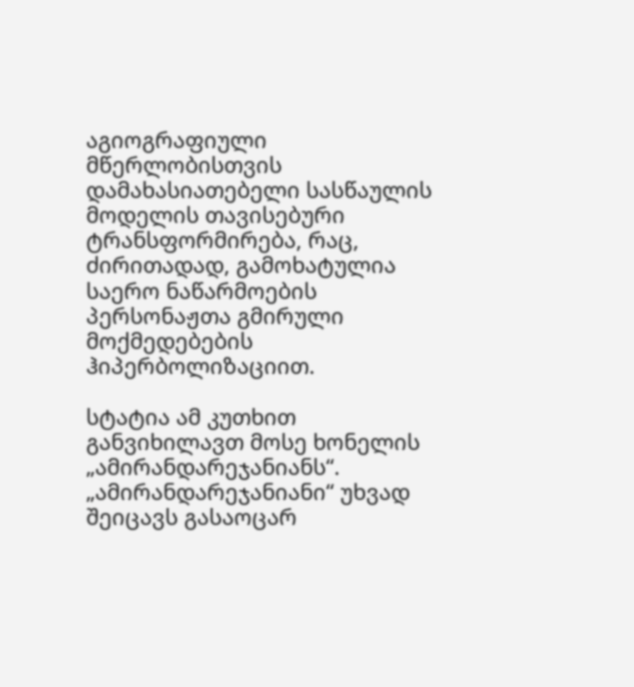აგიოგრაფიული მწერლობისთვის დამახასიათებელი სასწაულის მოდელის თავისებური ტრანსფორმირება, რაც, ძირითადად, გამოხატულია საერო ნაწარმოების პერსონაჟთა გმირული მოქმედებების ჰიპერბოლიზაციით.

სტატია ამ კუთხით განვიხილავთ მოსე ხონელის „ამირანდარეჯანიანს“. „ამირანდარეჯანიანი“ უხვად შეიცავს გასაოცარ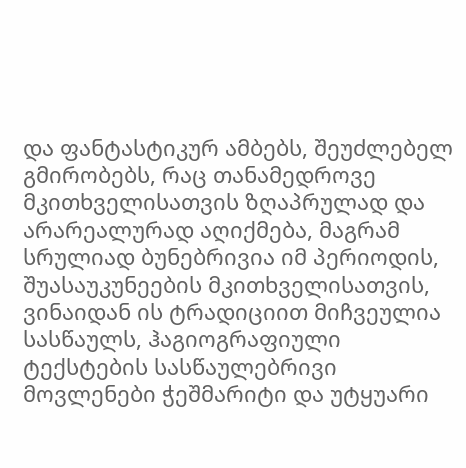და ფანტასტიკურ ამბებს, შეუძლებელ გმირობებს, რაც თანამედროვე მკითხველისათვის ზღაპრულად და არარეალურად აღიქმება, მაგრამ სრულიად ბუნებრივია იმ პერიოდის, შუასაუკუნეების მკითხველისათვის, ვინაიდან ის ტრადიციით მიჩვეულია სასწაულს, ჰაგიოგრაფიული ტექსტების სასწაულებრივი მოვლენები ჭეშმარიტი და უტყუარი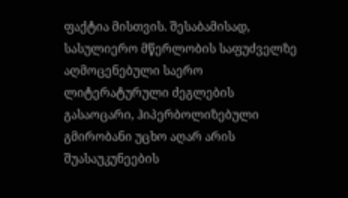ფაქტია მისთვის. შესაბამისად, სასულიერო მწერლობის საფუძველზე აღმოცენებული საერო ლიტერატურული ძეგლების გასაოცარი, ჰიპერბოლიზებული გმირობანი უცხო აღარ არის შუასაუკუნეების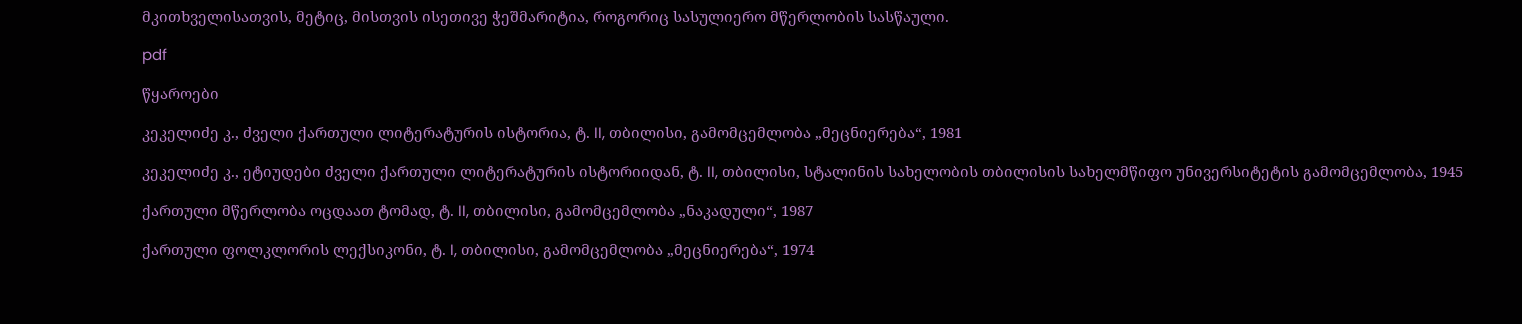მკითხველისათვის, მეტიც, მისთვის ისეთივე ჭეშმარიტია, როგორიც სასულიერო მწერლობის სასწაული.

pdf

წყაროები

კეკელიძე კ., ძველი ქართული ლიტერატურის ისტორია, ტ. II, თბილისი, გამომცემლობა „მეცნიერება“, 1981

კეკელიძე კ., ეტიუდები ძველი ქართული ლიტერატურის ისტორიიდან, ტ. II, თბილისი, სტალინის სახელობის თბილისის სახელმწიფო უნივერსიტეტის გამომცემლობა, 1945

ქართული მწერლობა ოცდაათ ტომად, ტ. II, თბილისი, გამომცემლობა „ნაკადული“, 1987

ქართული ფოლკლორის ლექსიკონი, ტ. I, თბილისი, გამომცემლობა „მეცნიერება“, 1974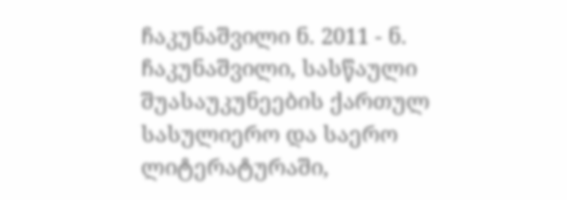ჩაკუნაშვილი ნ. 2011 - ნ. ჩაკუნაშვილი, სასწაული შუასაუკუნეების ქართულ სასულიერო და საერო ლიტერატურაში,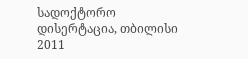სადოქტორო დისერტაცია, თბილისი 2011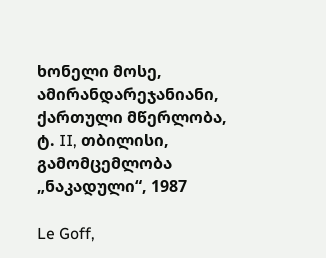ხონელი მოსე, ამირანდარეჯანიანი, ქართული მწერლობა, ტ. II, თბილისი, გამომცემლობა „ნაკადული“, 1987

Le Goff,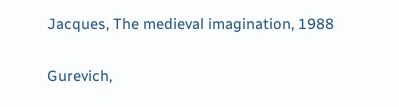Jacques, The medieval imagination, 1988

Gurevich,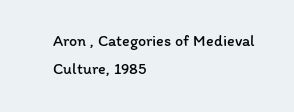Aron , Categories of Medieval Culture, 1985